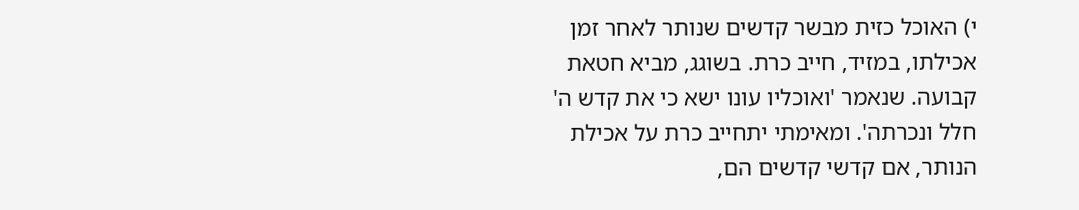י) האוכל כזית מבשר קדשים שנותר לאחר זמן אכילתו, במזיד, חייב כרת. בשוגג, מביא חטאת קבועה. שנאמר 'ואוכליו עונו ישא כי את קדש ה' חלל ונכרתה'. ומאימתי יתחייב כרת על אכילת הנותר, אם קדשי קדשים הם,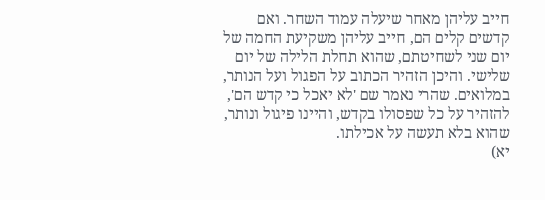חייב עליהן מאחר שיעלה עמוד השחר. ואם קדשים קלים הם, חייב עליהן משקיעת החמה של יום שני לשחיטתם, שהוא תחלת הלילה של יום שלישי. והיכן הזהיר הכתוב על הפגול ועל הנותר, במלואים. שהרי נאמר שם 'לא יאכל כי קדש הם', להזהיר על כל שפסולו בקדש, והיינו פיגול ונותר, שהוא בלא תעשה על אכילתו.
יא)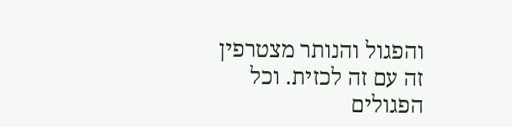והפגול והנותר מצטרפין זה עם זה לכזית. וכל הפגולים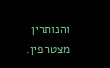והנותרין מצטרפין.